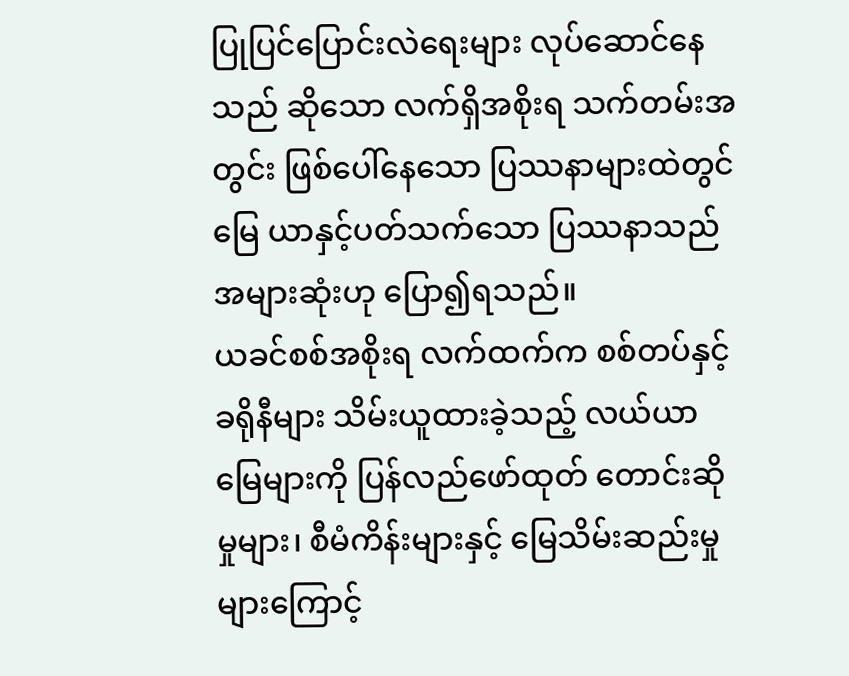ပြုပြင်ပြောင်းလဲရေးများ လုပ်ဆောင်နေသည် ဆိုသော လက်ရှိအစိုးရ သက်တမ်းအတွင်း ဖြစ်ပေါ်နေသော ပြဿနာများထဲတွင် မြေ ယာနှင့်ပတ်သက်သော ပြဿနာသည် အများဆုံးဟု ပြော၍ရသည်။
ယခင်စစ်အစိုးရ လက်ထက်က စစ်တပ်နှင့် ခရိုနီများ သိမ်းယူထားခဲ့သည့် လယ်ယာမြေများကို ပြန်လည်ဖော်ထုတ် တောင်းဆိုမှုများ၊ စီမံကိန်းများနှင့် မြေသိမ်းဆည်းမှုများကြောင့်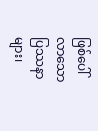ဖြစ်ပေါ်လာသော ပြဿနာများ၊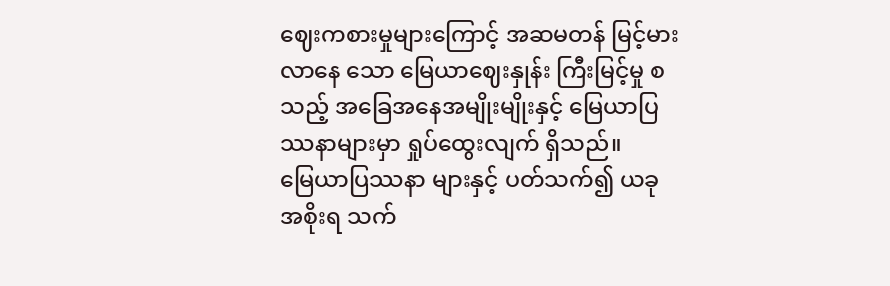ဈေးကစားမှုများကြောင့် အဆမတန် မြင့်မားလာနေ သော မြေယာဈေးနှုန်း ကြီးမြင့်မှု စသည့် အခြေအနေအမျိုးမျိုးနှင့် မြေယာပြဿနာများမှာ ရှုပ်ထွေးလျက် ရှိသည်။
မြေယာပြဿနာ များနှင့် ပတ်သက်၍ ယခုအစိုးရ သက်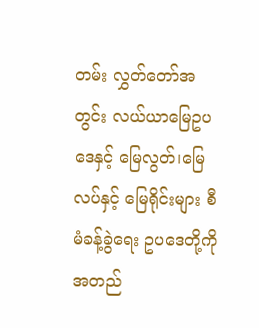တမ်း လွှတ်တော်အတွင်း လယ်ယာမြေဥပဒေနှင့် မြေလွတ်၊မြေလပ်နှင့် မြေရိုင်းများ စီမံခန့်ခွဲရေး ဥပဒေတို့ကို အတည်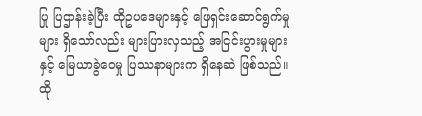ပြု ပြဌာန်းခဲ့ပြီး ထိုဥပဒေများနှင့် ဖြေရှင်းဆောင်ရွက်မှုများ ရှိသော်လည်း များပြားလှသည့် အငြင်းပွားမှုများနှင့် မြေယာခွဲဝေမှု ပြဿနာများက ရှိနေဆဲ ဖြစ်သည်။
ထို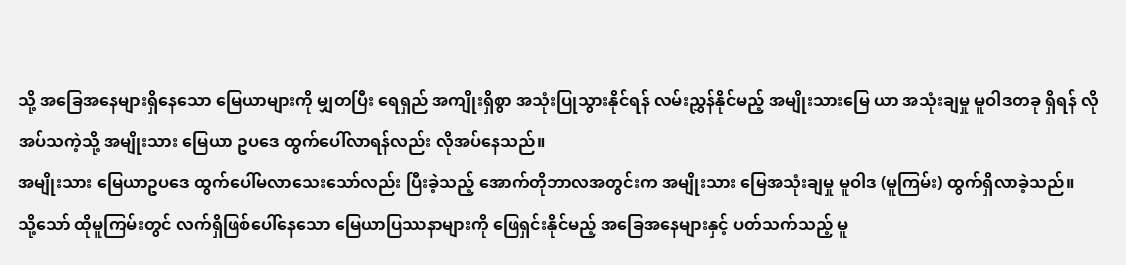သို့ အခြေအနေများရှိနေသော မြေယာများကို မျှတပြီး ရေရှည် အကျိုးရှိစွာ အသုံးပြုသွားနိုင်ရန် လမ်းညွှန်နိုင်မည့် အမျိုးသားမြေ ယာ အသုံးချမှု မူဝါဒတခု ရှိရန် လိုအပ်သကဲ့သို့ အမျိုးသား မြေယာ ဥပဒေ ထွက်ပေါ်လာရန်လည်း လိုအပ်နေသည်။
အမျိုးသား မြေယာဥပဒေ ထွက်ပေါ်မလာသေးသော်လည်း ပြီးခဲ့သည့် အောက်တိုဘာလအတွင်းက အမျိုးသား မြေအသုံးချမှု မူဝါဒ (မူကြမ်း) ထွက်ရှိလာခဲ့သည်။
သို့သော် ထိုမူကြမ်းတွင် လက်ရှိဖြစ်ပေါ်နေသော မြေယာပြဿနာများကို ဖြေရှင်းနိုင်မည့် အခြေအနေများနှင့် ပတ်သက်သည့် မူ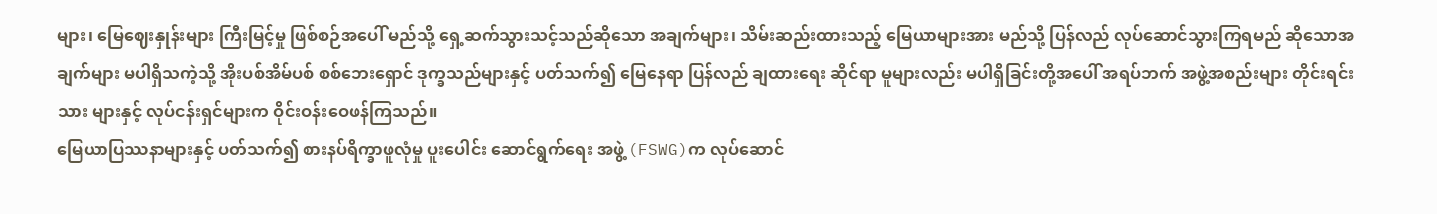များ၊ မြေဈေးနှုန်းများ ကြီးမြင့်မှု ဖြစ်စဉ်အပေါ် မည်သို့ ရှေ့ဆက်သွားသင့်သည်ဆိုသော အချက်များ၊ သိမ်းဆည်းထားသည့် မြေယာများအား မည်သို့ ပြန်လည် လုပ်ဆောင်သွားကြရမည် ဆိုသောအချက်များ မပါရှိသကဲ့သို့ အိုးပစ်အိမ်ပစ် စစ်ဘေးရှောင် ဒုက္ခသည်များနှင့် ပတ်သက်၍ မြေနေရာ ပြန်လည် ချထားရေး ဆိုင်ရာ မူများလည်း မပါရှိခြင်းတို့အပေါ် အရပ်ဘက် အဖွဲ့အစည်းများ တိုင်းရင်းသား များနှင့် လုပ်ငန်းရှင်များက ဝိုင်းဝန်းဝေဖန်ကြသည်။
မြေယာပြဿနာများနှင့် ပတ်သက်၍ စားနပ်ရိက္ခာဖူလုံမှု ပူးပေါင်း ဆောင်ရွက်ရေး အဖွဲ့ (FSWG)က လုပ်ဆောင်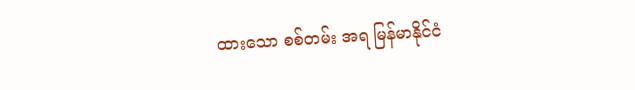ထားသော စစ်တမ်း အရ မြန်မာနိုင်ငံ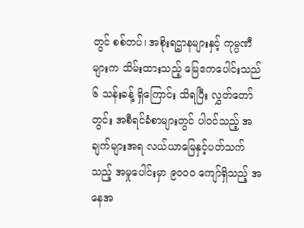တွင် စစ်တပ်၊ အစိုးရဌာနများနှင့် ကုမ္ပဏီများက သိမ်းထားသည့် မြေဧကပေါင်းသည် ၆ သန်းခန့် ရှိကြောင်း သိရပြီး လွှတ်တော်တွင်း အစီရင်ခံစာများတွင် ပါဝင်သည့် အချက်များအရ လယ်ယာမြေနှင့်ပတ်သက်သည့် အမှုပေါင်းမှာ ၉၀၀၀ ကျော်ရှိသည့် အနေအ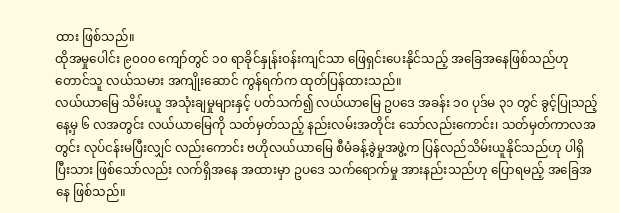ထား ဖြစ်သည်။
ထိုအမှုပေါင်း ၉၀၀၀ ကျော်တွင် ၁၀ ရာခိုင်နှုန်းဝန်းကျင်သာ ဖြေရှင်းပေးနိုင်သည့် အခြေအနေဖြစ်သည်ဟု တောင်သူ လယ်သမား အကျိုးဆောင် ကွန်ရက်က ထုတ်ပြန်ထားသည်။
လယ်ယာမြေ သိမ်းယူ အသုံးချမှုများနှင့် ပတ်သက်၍ လယ်ယာမြေ ဥပဒေ အခန်း ၁၀ ပုဒ်မ ၃၁ တွင် ခွင့်ပြုသည့်နေ့မှ ၆ လအတွင်း လယ်ယာမြေကို သတ်မှတ်သည့် နည်းလမ်းအတိုင်း သော်လည်းကောင်း၊ သတ်မှတ်ကာလအတွင်း လုပ်ငန်းမပြီးလျှင် လည်းကောင်း ဗဟိုလယ်ယာမြေ စီမံခန့်ခွဲမှုအဖွဲ့က ပြန်လည်သိမ်းယူနိုင်သည်ဟု ပါရှိပြီးသား ဖြစ်သော်လည်း လက်ရှိအနေ အထားမှာ ဥပဒေ သက်ရောက်မှု အားနည်းသည်ဟု ပြောရမည့် အခြေအနေ ဖြစ်သည်။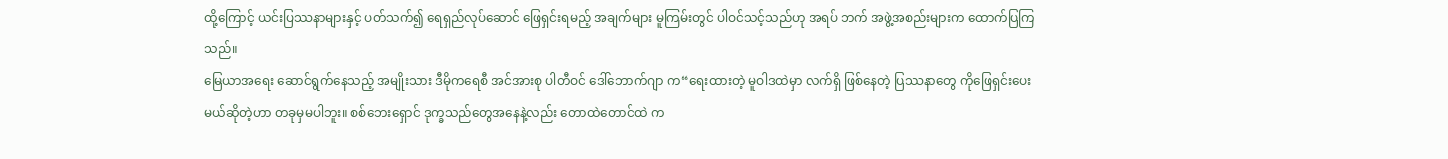ထို့ကြောင့် ယင်းပြဿနာများနှင့် ပတ်သက်၍ ရေရှည်လုပ်ဆောင် ဖြေရှင်းရမည့် အချက်များ မူကြမ်းတွင် ပါဝင်သင့်သည်ဟု အရပ် ဘက် အဖွဲ့အစည်းများက ထောက်ပြကြသည်။
မြေယာအရေး ဆောင်ရွက်နေသည့် အမျိုးသား ဒီမိုကရေစီ အင်အားစု ပါတီဝင် ဒေါ်ဘောက်ဂျာ က“ရေးထားတဲ့ မူဝါဒထဲမှာ လက်ရှိ ဖြစ်နေတဲ့ ပြဿနာတွေ ကိုဖြေရှင်းပေးမယ်ဆိုတဲ့ဟာ တခုမှမပါဘူး။ စစ်ဘေးရှောင် ဒုက္ခသည်တွေအနေနဲ့လည်း တောထဲတောင်ထဲ က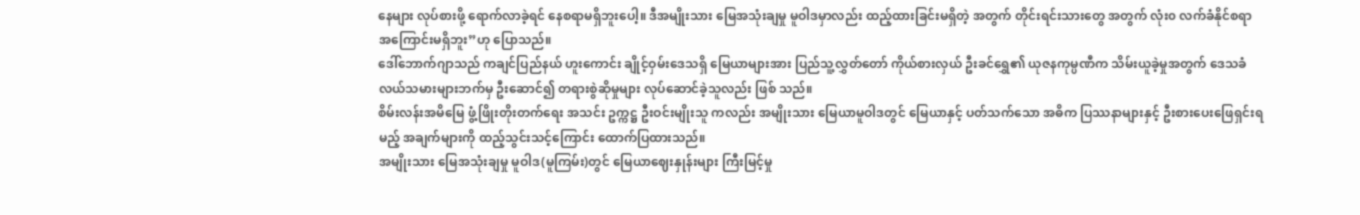နေများ လုပ်စားဖို့ ရောက်လာခဲ့ရင် နေစရာမရှိဘူးပေါ့။ ဒီအမျိုးသား မြေအသုံးချမှု မူဝါဒမှာလည်း ထည့်ထားခြင်းမရှိတဲ့ အတွက် တိုင်းရင်းသားတွေ အတွက် လုံး၀ လက်ခံနိုင်စရာ အကြောင်းမရှိဘူး”ဟု ပြောသည်။
ဒေါ်ဘောက်ဂျာသည် ကချင်ပြည်နယ် ဟူးကောင်း ချိုင့်ဝှမ်းဒေသရှိ မြေယာများအား ပြည်သူ့လွှတ်တော် ကိုယ်စားလှယ် ဦးခင်ရွှေ၏ ယုဇနကုမ္ပဏီက သိမ်းယူခဲ့မှုအတွက် ဒေသခံ လယ်သမားများဘက်မှ ဦးဆောင်၍ တရားစွဲဆိုမှုများ လုပ်ဆောင်ခဲ့သူလည်း ဖြစ် သည်။
စိမ်းလန်းအမိမြေ ဖွံ့ဖြိုးတိုးတက်ရေး အသင်း ဥက္ကဋ္ဌ ဦးဝင်းမျိုးသူ ကလည်း အမျိုးသား မြေယာမူဝါဒတွင် မြေယာနှင့် ပတ်သက်သော အဓိက ပြဿနာများနှင့် ဦးစားပေးဖြေရှင်းရမည့် အချက်များကို ထည့်သွင်းသင့်ကြောင်း ထောက်ပြထားသည်။
အမျိုးသား မြေအသုံးချမှု မူဝါဒ(မူကြမ်း)တွင် မြေယာဈေးနှုန်းများ ကြီးမြင့်မှု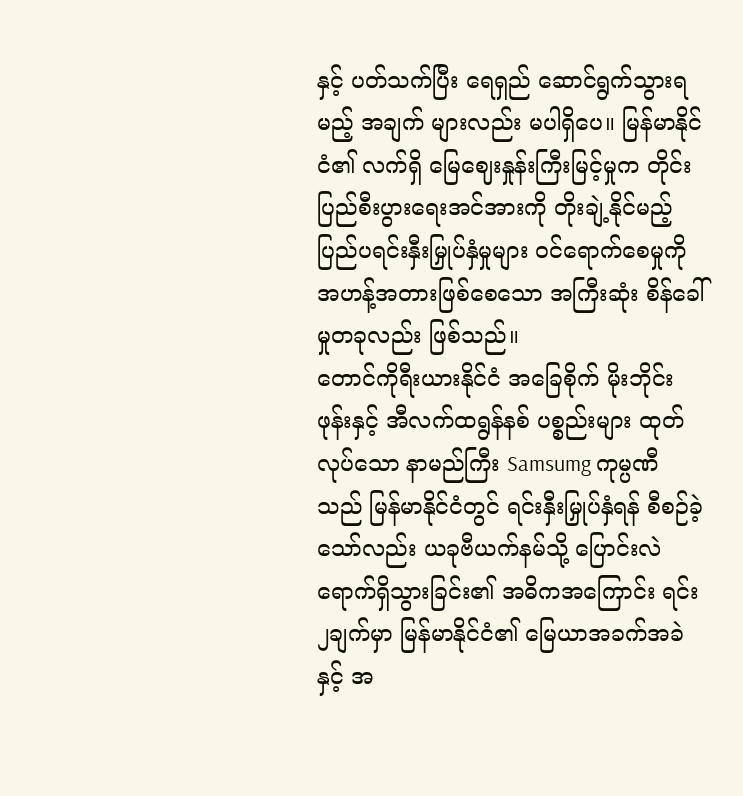နှင့် ပတ်သက်ပြီး ရေရှည် ဆောင်ရွက်သွားရမည့် အချက် များလည်း မပါရှိပေ။ မြန်မာနိုင်ငံ၏ လက်ရှိ မြေဈေးနှုန်းကြီးမြင့်မှုက တိုင်းပြည်စီးပွားရေးအင်အားကို တိုးချဲ့နိုင်မည့် ပြည်ပရင်းနှီးမြှုပ်နှံမှုများ ဝင်ရောက်စေမှုကို အဟန့်အတားဖြစ်စေသော အကြီးဆုံး စိန်ခေါ်မှုတခုလည်း ဖြစ်သည်။
တောင်ကိုရီးယားနိုင်ငံ အခြေစိုက် မိုးဘိုင်းဖုန်းနှင့် အီလက်ထရွန်နစ် ပစ္စည်းများ ထုတ်လုပ်သော နာမည်ကြီး Samsumg ကုမ္ပဏီ သည် မြန်မာနိုင်ငံတွင် ရင်းနှီးမြှုပ်နှံရန် စီစဉ်ခဲ့သော်လည်း ယခုဗီယက်နမ်သို့ ပြောင်းလဲ ရောက်ရှိသွားခြင်း၏ အဓိကအကြောင်း ရင်း၂ချက်မှာ မြန်မာနိုင်ငံ၏ မြေယာအခက်အခဲနှင့် အ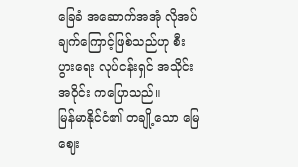ခြေခံ အဆောက်အအုံ လိုအပ်ချက်ကြောင့်ဖြစ်သည်ဟု စီးပွားရေး လုပ်ငန်းရှင် အသိုင်းအဝိုင်း ကပြောသည်။
မြန်မာနိုင်ငံ၏ တချို့သော မြေဈေး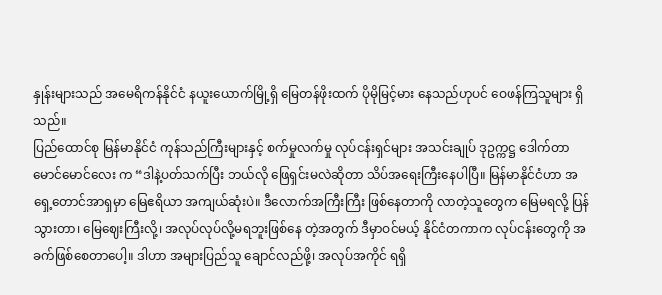နှုန်းများသည် အမေရိကန်နိုင်ငံ နယူးယောက်မြို့ရှိ မြေတန်ဖိုးထက် ပိုမိုမြင့်မား နေသည်ဟုပင် ဝေဖန်ကြသူများ ရှိသည်။
ပြည်ထောင်စု မြန်မာနိုင်ငံ ကုန်သည်ကြီးများနှင့် စက်မှုလက်မှု လုပ်ငန်းရှင်များ အသင်းချုပ် ဒုဥက္ကဋ္ဌ ဒေါက်တာ မောင်မောင်လေး က “ဒါနဲ့ပတ်သက်ပြီး ဘယ်လို ဖြေရှင်းမလဲဆိုတာ သိပ်အရေးကြီးနေပါပြီ။ မြန်မာနိုင်ငံဟာ အရှေ့တောင်အာရှမှာ မြေဧရိယာ အကျယ်ဆုံးပဲ။ ဒီလောက်အကြီးကြီး ဖြစ်နေတာကို လာတဲ့သူတွေက မြေမရလို့ ပြန်သွားတာ၊ မြေဈေးကြီးလို့၊ အလုပ်လုပ်လို့မရဘူးဖြစ်နေ တဲ့အတွက် ဒီမှာဝင်မယ့် နိုင်ငံတကာက လုပ်ငန်းတွေကို အခက်ဖြစ်စေတာပေါ့။ ဒါဟာ အများပြည်သူ ချောင်လည်ဖို့၊ အလုပ်အကိုင် ရရှိ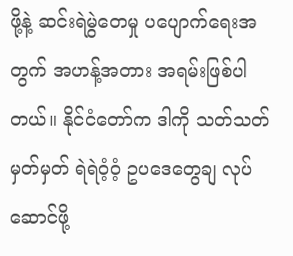ဖို့နဲ့ ဆင်းရဲမွဲတေမှု ပပျောက်ရေးအတွက် အဟန့်အတား အရမ်းဖြစ်ပါတယ်။ နိုင်ငံတော်က ဒါကို သတ်သတ်မှတ်မှတ် ရဲရဲဝံ့ဝံ့ ဥပဒေတွေချ လုပ်ဆောင်ဖို့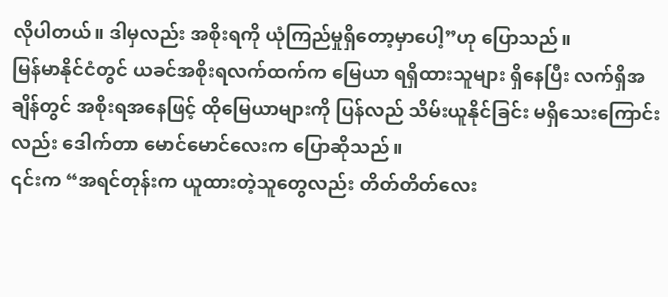လိုပါတယ်။ ဒါမှလည်း အစိုးရကို ယုံကြည်မှုရှိတော့မှာပေါ့”ဟု ပြောသည်။
မြန်မာနိုင်ငံတွင် ယခင်အစိုးရလက်ထက်က မြေယာ ရရှိထားသူများ ရှိနေပြီး လက်ရှိအချိန်တွင် အစိုးရအနေဖြင့် ထိုမြေယာများကို ပြန်လည် သိမ်းယူနိုင်ခြင်း မရှိသေးကြောင်းလည်း ဒေါက်တာ မောင်မောင်လေးက ပြောဆိုသည်။
၎င်းက “အရင်တုန်းက ယူထားတဲ့သူတွေလည်း တိတ်တိတ်လေး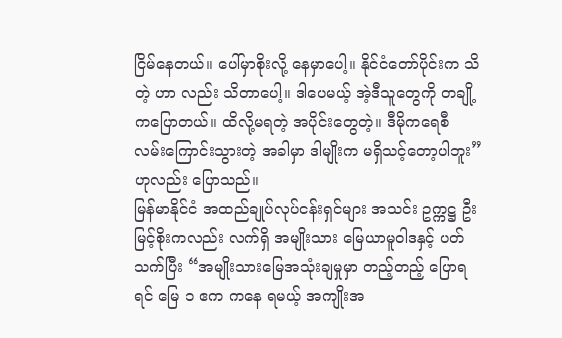ငြိမ်နေတယ်။ ပေါ်မှာစိုးလို့ နေမှာပေါ့။ နိုင်ငံတော်ပိုင်းက သိတဲ့ ဟာ လည်း သိတာပေါ့။ ဒါပေမယ့် အဲ့ဒီသူတွေကို တချို့ကပြောတယ်။ ထိလို့မရတဲ့ အပိုင်းတွေတဲ့။ ဒီမိုကရေစီ လမ်းကြောင်းသွားတဲ့ အခါမှာ ဒါမျိုးက မရှိသင့်တော့ပါဘူး”ဟုလည်း ပြောသည်။
မြန်မာနိုင်ငံ အထည်ချုပ်လုပ်ငန်းရှင်များ အသင်း ဥက္ကဋ္ဌ ဦးမြင့်စိုးကလည်း လက်ရှိ အမျိုးသား မြေယာမူဝါဒနှင့် ပတ်သက်ပြီး “အမျိုးသားမြေအသုံးချမှုမှာ တည့်တည့် ပြောရရင် မြေ ၁ ဧက ကနေ ရမယ့် အကျိုးအ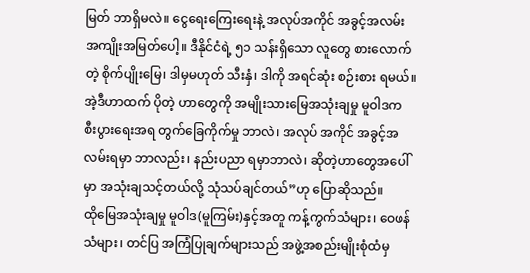မြတ် ဘာရှိမလဲ။ ငွေရေးကြေးရေးနဲ့ အလုပ်အကိုင် အခွင့်အလမ်း အကျိုးအမြတ်ပေါ့။ ဒီနိုင်ငံရဲ့ ၅၁ သန်းရှိသော လူတွေ စားလောက်တဲ့ စိုက်ပျိုးမြေ၊ ဒါမှမဟုတ် သီးနှံ၊ ဒါကို အရင်ဆုံး စဉ်းစား ရမယ်။ အဲ့ဒီဟာထက် ပိုတဲ့ ဟာတွေကို အမျိုးသားမြေအသုံးချမှု မူဝါဒက စီးပွားရေးအရ တွက်ခြေကိုက်မှု ဘာလဲ၊ အလုပ် အကိုင် အခွင့်အလမ်းရမှာ ဘာလည်း၊ နည်းပညာ ရမှာဘာလဲ၊ ဆိုတဲ့ဟာတွေအပေါ်မှာ အသုံးချသင့်တယ်လို့ သုံသပ်ချင်တယ်”ဟု ပြောဆိုသည်။
ထိုမြေအသုံးချမှု မူဝါဒ(မူကြမ်း)နှင့်အတူ ကန့်ကွက်သံများ၊ ဝေဖန်သံများ၊ တင်ပြ အကြံပြုချက်များသည် အဖွဲ့အစည်းမျိုးစုံထံမှ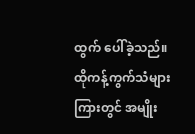ထွက် ပေါ်ခဲ့သည်။
ထိုကန့်ကွက်သံများကြားတွင် အမျိုး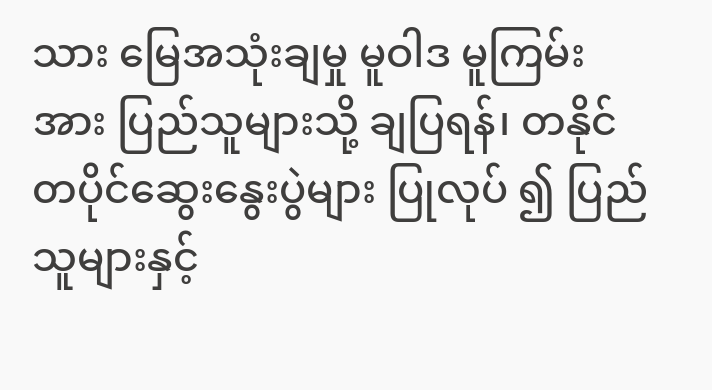သား မြေအသုံးချမှု မူဝါဒ မူကြမ်းအား ပြည်သူများသို့ ချပြရန်၊ တနိုင်တပိုင်ဆွေးနွေးပွဲများ ပြုလုပ် ၍ ပြည်သူများနှင့်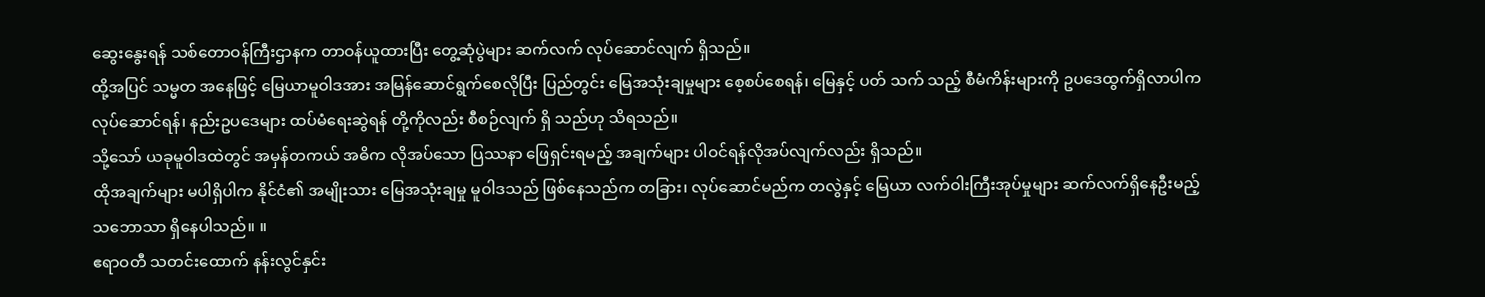ဆွေးနွေးရန် သစ်တောဝန်ကြီးဌာနက တာဝန်ယူထားပြီး တွေ့ဆုံပွဲများ ဆက်လက် လုပ်ဆောင်လျက် ရှိသည်။
ထို့အပြင် သမ္မတ အနေဖြင့် မြေယာမူဝါဒအား အမြန်ဆောင်ရွက်စေလိုပြီး ပြည်တွင်း မြေအသုံးချမှုများ စေ့စပ်စေရန်၊ မြေနှင့် ပတ် သက် သည့် စီမံကိန်းများကို ဥပဒေထွက်ရှိလာပါက လုပ်ဆောင်ရန်၊ နည်းဥပဒေများ ထပ်မံရေးဆွဲရန် တို့ကိုလည်း စီစဉ်လျက် ရှိ သည်ဟု သိရသည်။
သို့သော် ယခုမူဝါဒထဲတွင် အမှန်တကယ် အဓိက လိုအပ်သော ပြဿနာ ဖြေရှင်းရမည့် အချက်များ ပါဝင်ရန်လိုအပ်လျက်လည်း ရှိသည်။
ထိုအချက်များ မပါရှိပါက နိုင်ငံ၏ အမျိုးသား မြေအသုံးချမှု မူဝါဒသည် ဖြစ်နေသည်က တခြား၊ လုပ်ဆောင်မည်က တလွဲနှင့် မြေယာ လက်ဝါးကြီးအုပ်မှုများ ဆက်လက်ရှိနေဦးမည့် သဘောသာ ရှိနေပါသည်။ ။
ဧရာဝတီ သတင်းထောက် နန်းလွင်နှင်း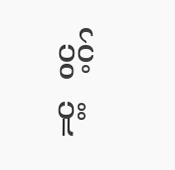ပွင့် ပူး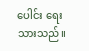ပေါင်း ရေးသားသည်။